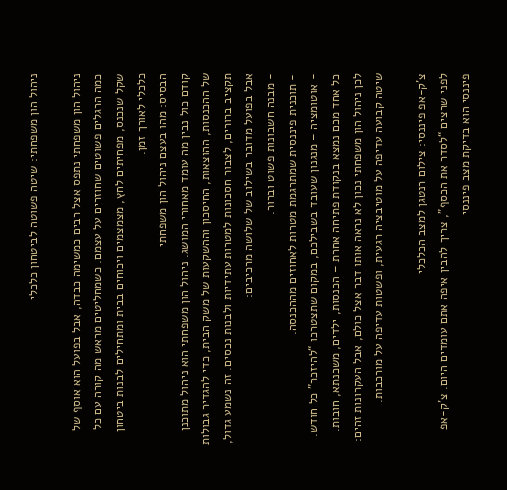ניהול הון משפחתי: שיטה פשוטה לביטחון כלכלי

ניהול הון משפחתי נתפס אצל רבים כמשימה כבדה, אבל בפועל הוא אוסף של כמה הרגלים פשוטים שחוזרים על עצמם. כשמחליטים מראש מה קורה עם כל שקל שנכנס, מפחיתים לחץ, מצמצמים ויכוחים בבית ומתחילים לבנות ביטחון כלכלי לאורך זמן.
הבסיס: מהו בעצם ניהול הון משפחתי
קודם כול נבין מה עומד מאחורי המושג. ניהול הון משפחתי הוא ניהול מתוכנן של ההכנסות, ההוצאות, החיסכון וההשקעות של משק הבית, כדי להגדיר גבולות תקציב ברורים, לצבור חסכונות למטרות עתידיות ולבנות נכסים. זה נשמע גדול, אבל בפועל מדובר בשילוב של שלושה מרכיבים:
- מבנה חשבונות פשוט וברור.
- תוכנית פיננסית שמתרגמת מטרות לאחוזים מההכנסה.
- אוטומציה – מנגנון שעובד בשבילכם, במקום שתצטרכו “להיזכר” כל חודש.
כל אחד מכם נמצא בנקודת פתיחה אחרת – הכנסות, ילדים, משכנתא, חובות. לכן ניהול הון משפחתי נכון לא נראה אותו דבר אצל כולם, אבל העקרונות זהים: שיטה קבועה עדיפה על מוטיבציה רגעית, ופשטות עדיפה על מורכבות.

צ'ק-אפ פיננסי: צילום רנטגן למצב הכלכלי
לפני שרצים “לסדר את הכסף”, צריך להבין איפה אתם עומדים היום. צ'ק-אפ פיננסי הוא בדיקת מצב פיננסי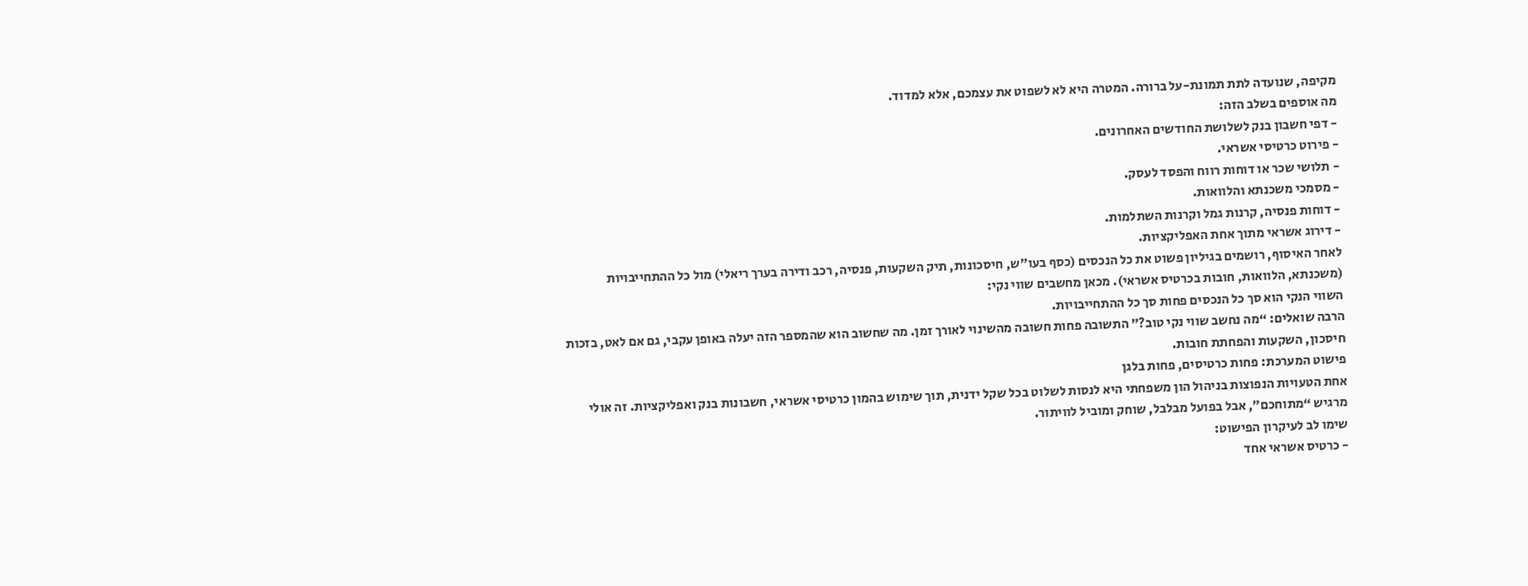מקיפה, שנועדה לתת תמונת-על ברורה. המטרה היא לא לשפוט את עצמכם, אלא למדוד.
מה אוספים בשלב הזה:
- דפי חשבון בנק לשלושת החודשים האחרונים.
- פירוט כרטיסי אשראי.
- תלושי שכר או דוחות רווח והפסד לעסק.
- מסמכי משכנתא והלוואות.
- דוחות פנסיה, קרנות גמל וקרנות השתלמות.
- דירוג אשראי מתוך אחת האפליקציות.
לאחר האיסוף, רושמים בגיליון פשוט את כל הנכסים (כסף בעו"ש, חיסכונות, תיק השקעות, פנסיה, רכב ודירה בערך ריאלי) מול כל ההתחייבויות (משכנתא, הלוואות, חובות בכרטיס אשראי). מכאן מחשבים שווי נקי:
השווי הנקי הוא סך כל הנכסים פחות סך כל ההתחייבויות.
הרבה שואלים: “מה נחשב שווי נקי טוב?” התשובה פחות חשובה מהשינוי לאורך זמן. מה שחשוב הוא שהמספר הזה יעלה באופן עקבי, גם אם לאט, בזכות חיסכון, השקעות והפחתת חובות.
פישוט המערכת: פחות כרטיסים, פחות בלגן
אחת הטעויות הנפוצות בניהול הון משפחתי היא לנסות לשלוט בכל שקל ידנית, תוך שימוש בהמון כרטיסי אשראי, חשבונות בנק ואפליקציות. זה אולי מרגיש “מתוחכם”, אבל בפועל מבלבל, שוחק ומוביל לוויתור.
שימו לב לעיקרון הפישוט:
- כרטיס אשראי אחד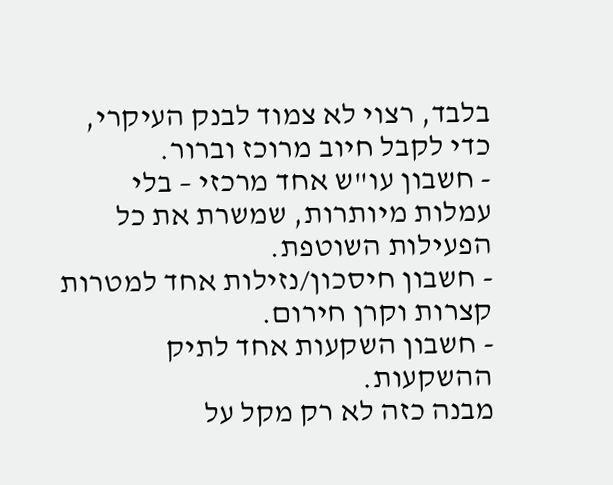בלבד, רצוי לא צמוד לבנק העיקרי, כדי לקבל חיוב מרוכז וברור.
- חשבון עו"ש אחד מרכזי – בלי עמלות מיותרות, שמשרת את כל הפעילות השוטפת.
- חשבון חיסכון/נזילות אחד למטרות קצרות וקרן חירום.
- חשבון השקעות אחד לתיק ההשקעות.
מבנה כזה לא רק מקל על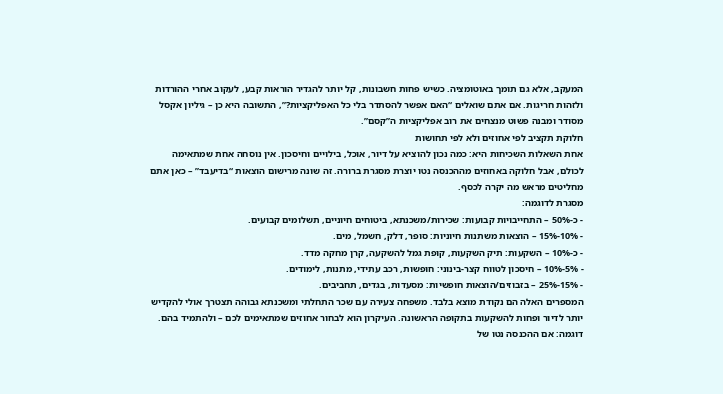המעקב, אלא גם תומך באוטומציה. כשיש פחות חשבונות, קל יותר להגדיר הוראות קבע, לעקוב אחרי ההורדות ולזהות חריגות. אם אתם שואלים “האם אפשר להסתדר בלי כל האפליקציות?”, התשובה היא כן – גיליון אקסל מסודר ומבנה פשוט מנצחים את רוב אפליקציות ה”קסם”.
חלוקת תקציב לפי אחוזים ולא לפי תחושות
אחת השאלות השכיחות היא: כמה נכון להוציא על דיור, אוכל, בילויים וחיסכון. אין נוסחה אחת שמתאימה לכולם, אבל חלוקה באחוזים מההכנסה נטו יוצרת מסגרת ברורה. זה שונה מרישום הוצאות “בדיעבד” – כאן אתם מחליטים מראש מה יקרה לכסף.
מסגרת לדוגמה:
- כ-50% – התחייבויות קבועות: שכירות/משכנתא, ביטוחים חיוניים, תשלומים קבועים.
- 10%-15% – הוצאות משתנות חיוניות: סופר, דלק, חשמל, מים.
- כ-10% – השקעות: תיק השקעות, קופת גמל להשקעה, קרן מחקה מדד.
- 5%-10% – חיסכון לטווח קצר-בינוני: חופשות, רכב עתידי, מתנות, לימודים.
- 15%-25% – בזבוזים/הוצאות חופשיות: מסעדות, בגדים, תחביבים.
המספרים האלה הם נקודת מוצא בלבד. משפחה צעירה עם שכר התחלתי ומשכנתא גבוהה תצטרך אולי להקדיש יותר לדיור ופחות להשקעות בתקופה הראשונה. העיקרון הוא לבחור אחוזים שמתאימים לכם – ולהתמיד בהם.
דוגמה: אם ההכנסה נטו של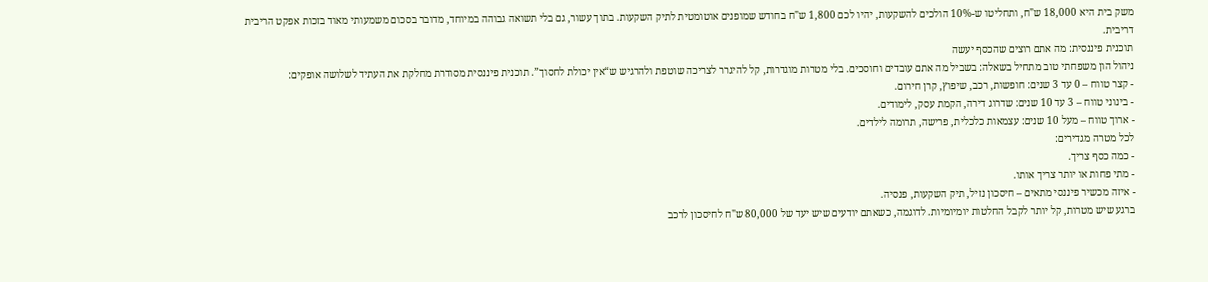משק בית היא 18,000 ש"ח, ותחליטו ש-10% הולכים להשקעות, יהיו לכם 1,800 ש"ח בחודש שמופנים אוטומטית לתיק השקעות. בתוך עשור, גם בלי תשואה גבוהה במיוחד, מדובר בסכום משמעותי מאוד בזכות אפקט הריבית דריבית.
תוכנית פיננסית: מה אתם רוצים שהכסף יעשה
ניהול הון משפחתי טוב מתחיל בשאלה: בשביל מה אתם עובדים וחוסכים. בלי מטרות מוגדרות, קל להיגרר לצריכה שוטפת ולהרגיש ש“אין יכולת לחסוך”. תוכנית פיננסית מסודרת מחלקת את העתיד לשלושה אופקים:
- קצר טווח – 0 עד 3 שנים: חופשות, רכב, שיפוץ, קרן חירום.
- בינוני טווח – 3 עד 10 שנים: שדרוג דירה, הקמת עסק, לימודים.
- ארוך טווח – מעל 10 שנים: עצמאות כלכלית, פרישה, תרומה לילדים.
לכל מטרה מגדירים:
- כמה כסף צריך.
- מתי פחות או יותר צריך אותו.
- איזה מכשיר פיננסי מתאים – חיסכון נזיל, תיק השקעות, פנסיה.
ברגע שיש מטרות, קל יותר לקבל החלטות יומיומיות. לדוגמה, כשאתם יודעים שיש יעד של 80,000 ש"ח לחיסכון לרכב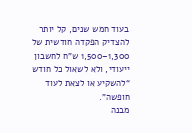בעוד חמש שנים, קל יותר להצדיק הפקדה חודשית של 1,300–1,500 ש"ח לחשבון ייעודי, ולא לשאול כל חודש “להשקיע או לצאת לעוד חופשה”.
מבנה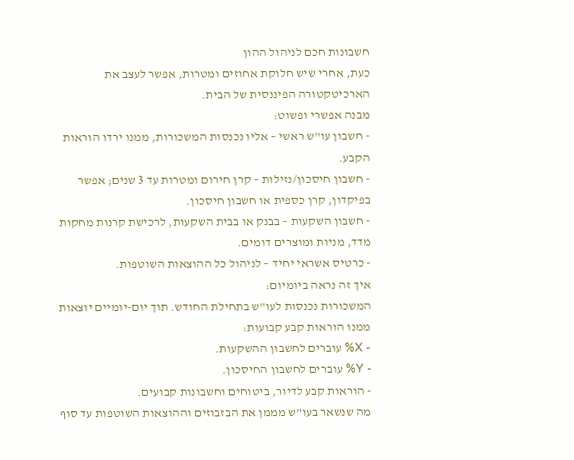חשבונות חכם לניהול ההון
כעת, אחרי שיש חלוקת אחוזים ומטרות, אפשר לעצב את הארכיטקטורה הפיננסית של הבית.
מבנה אפשרי ופשוט:
- חשבון עו"ש ראשי – אליו נכנסות המשכורות, ממנו ירדו הוראות הקבע.
- חשבון חיסכון/נזילות – קרן חירום ומטרות עד 3 שנים; אפשר בפיקדון, קרן כספית או חשבון חיסכון.
- חשבון השקעות – בבנק או בבית השקעות, לרכישת קרנות מחקות מדד, מניות ומוצרים דומים.
- כרטיס אשראי יחיד – לניהול כל ההוצאות השוטפות.
איך זה נראה ביומיום:
המשכורות נכנסות לעו"ש בתחילת החודש. תוך יום-יומיים יוצאות ממנו הוראות קבע קבועות:
- X% עוברים לחשבון ההשקעות.
- Y% עוברים לחשבון החיסכון.
- הוראות קבע לדיור, ביטוחים וחשבונות קבועים.
מה שנשאר בעו"ש מממן את הבזבוזים וההוצאות השוטפות עד סוף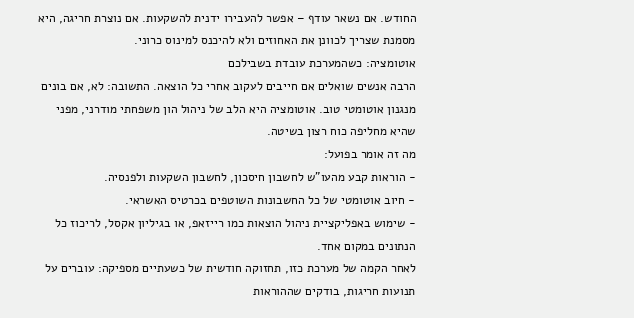החודש. אם נשאר עודף – אפשר להעבירו ידנית להשקעות. אם נוצרת חריגה, היא מסמנת שצריך לכוונן את האחוזים ולא להיכנס למינוס כרוני.
אוטומציה: כשהמערכת עובדת בשבילכם
הרבה אנשים שואלים אם חייבים לעקוב אחרי כל הוצאה. התשובה: לא, אם בונים מנגנון אוטומטי טוב. אוטומציה היא הלב של ניהול הון משפחתי מודרני, מפני שהיא מחליפה כוח רצון בשיטה.
מה זה אומר בפועל:
- הוראות קבע מהעו"ש לחשבון חיסכון, לחשבון השקעות ולפנסיה.
- חיוב אוטומטי של כל החשבונות השוטפים בכרטיס האשראי.
- שימוש באפליקציית ניהול הוצאות כמו רייזאפ, או בגיליון אקסל, לריכוז כל הנתונים במקום אחד.
לאחר הקמה של מערכת כזו, תחזוקה חודשית של כשעתיים מספיקה: עוברים על תנועות חריגות, בודקים שההוראות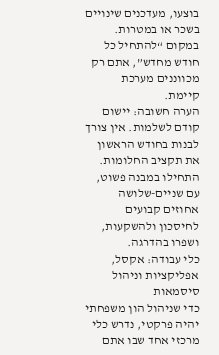בוצעו, מעדכנים שינויים בשכר או במטרות. במקום “להתחיל כל חודש מחדש”, אתם רק מכווננים מערכת קיימת.
הערה חשובה: יישום קודם לשלמות. אין צורך לבנות בחודש הראשון את תקציב החלומות. התחילו במבנה פשוט, עם שניים-שלושה אחוזים קבועים לחיסכון ולהשקעות, ושפרו בהדרגה.
כלי עבודה: אקסל, אפליקציות וניהול סיסמאות
כדי שניהול הון משפחתי יהיה פרקטי, נדרש כלי מרכזי אחד שבו אתם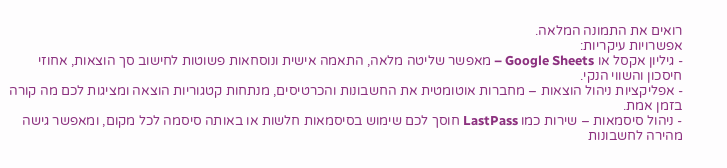רואים את התמונה המלאה.
אפשרויות עיקריות:
- גיליון אקסל או Google Sheets – מאפשר שליטה מלאה, התאמה אישית ונוסחאות פשוטות לחישוב סך הוצאות, אחוזי חיסכון והשווי הנקי.
- אפליקציות ניהול הוצאות – מחברות אוטומטית את החשבונות והכרטיסים, מנתחות קטגוריות הוצאה ומציגות לכם מה קורה בזמן אמת.
- ניהול סיסמאות – שירות כמו LastPass חוסך לכם שימוש בסיסמאות חלשות או באותה סיסמה לכל מקום, ומאפשר גישה מהירה לחשבונות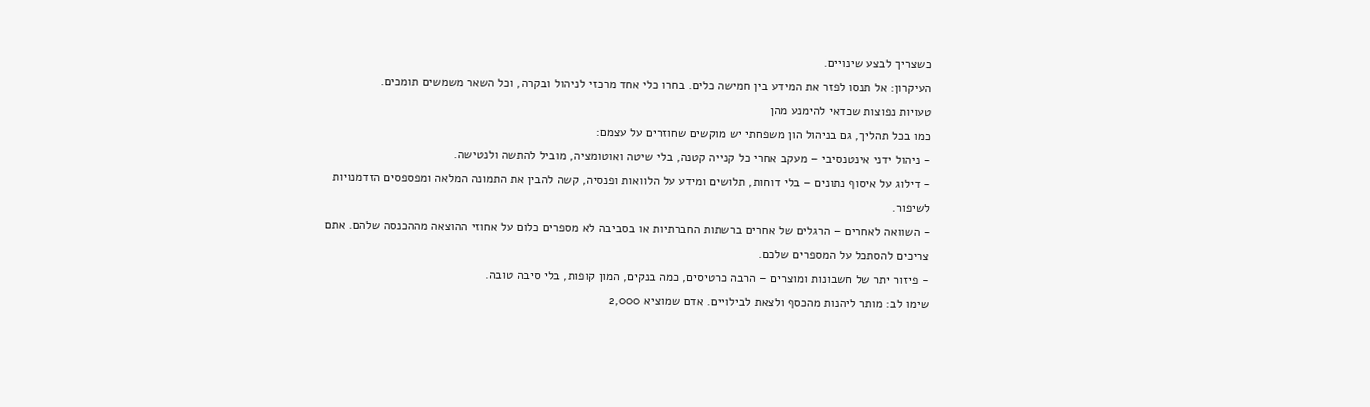כשצריך לבצע שינויים.
העיקרון: אל תנסו לפזר את המידע בין חמישה כלים. בחרו כלי אחד מרכזי לניהול ובקרה, וכל השאר משמשים תומכים.
טעויות נפוצות שכדאי להימנע מהן
כמו בכל תהליך, גם בניהול הון משפחתי יש מוקשים שחוזרים על עצמם:
- ניהול ידני אינטנסיבי – מעקב אחרי כל קנייה קטנה, בלי שיטה ואוטומציה, מוביל להתשה ולנטישה.
- דילוג על איסוף נתונים – בלי דוחות, תלושים ומידע על הלוואות ופנסיה, קשה להבין את התמונה המלאה ומפספסים הזדמנויות לשיפור.
- השוואה לאחרים – הרגלים של אחרים ברשתות החברתיות או בסביבה לא מספרים כלום על אחוזי ההוצאה מההכנסה שלהם. אתם צריכים להסתכל על המספרים שלכם.
- פיזור יתר של חשבונות ומוצרים – הרבה כרטיסים, כמה בנקים, המון קופות, בלי סיבה טובה.
שימו לב: מותר ליהנות מהכסף ולצאת לבילויים. אדם שמוציא 2,000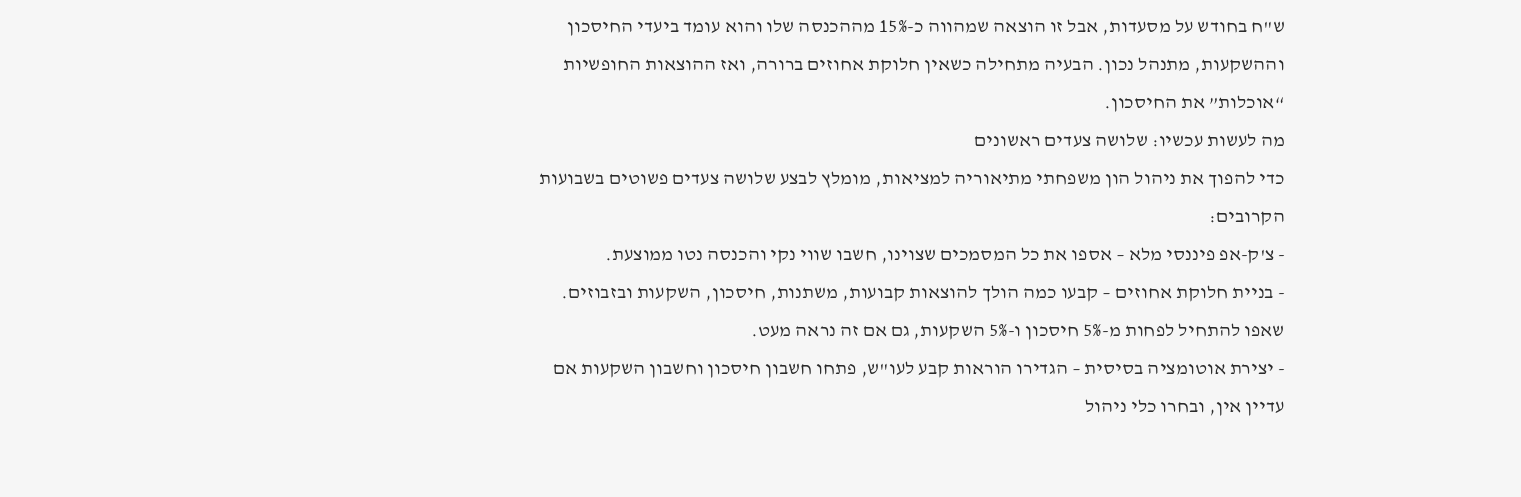ש"ח בחודש על מסעדות, אבל זו הוצאה שמהווה כ-15% מההכנסה שלו והוא עומד ביעדי החיסכון וההשקעות, מתנהל נכון. הבעיה מתחילה כשאין חלוקת אחוזים ברורה, ואז ההוצאות החופשיות “אוכלות” את החיסכון.
מה לעשות עכשיו: שלושה צעדים ראשונים
כדי להפוך את ניהול הון משפחתי מתיאוריה למציאות, מומלץ לבצע שלושה צעדים פשוטים בשבועות הקרובים:
- צ'ק-אפ פיננסי מלא – אספו את כל המסמכים שצוינו, חשבו שווי נקי והכנסה נטו ממוצעת.
- בניית חלוקת אחוזים – קבעו כמה הולך להוצאות קבועות, משתנות, חיסכון, השקעות ובזבוזים. שאפו להתחיל לפחות מ-5% חיסכון ו-5% השקעות, גם אם זה נראה מעט.
- יצירת אוטומציה בסיסית – הגדירו הוראות קבע לעו"ש, פתחו חשבון חיסכון וחשבון השקעות אם עדיין אין, ובחרו כלי ניהול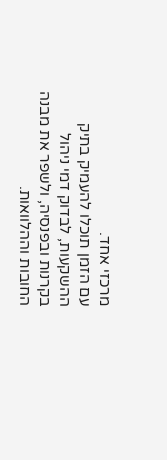מרכזי אחד.
עם הזמן תוכלו להעמיק בתיק ההשקעות, לבדוק דמי ניהול בקרנות ובפנסיה, ולשפר את מבנה החובות וההלוואות.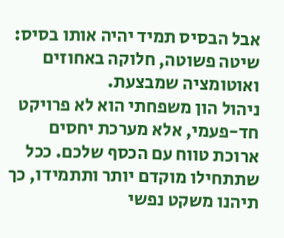אבל הבסיס תמיד יהיה אותו בסיס: שיטה פשוטה, חלוקה באחוזים ואוטומציה שמבצעת.
ניהול הון משפחתי הוא לא פרויקט חד-פעמי, אלא מערכת יחסים ארוכת טווח עם הכסף שלכם. ככל שתתחילו מוקדם יותר ותתמידו, כך תיהנו משקט נפשי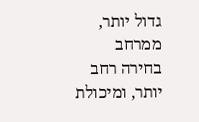גדול יותר, ממרחב בחירה רחב יותר, ומיכולת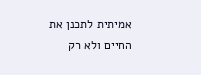אמיתית לתכנן את החיים ולא רק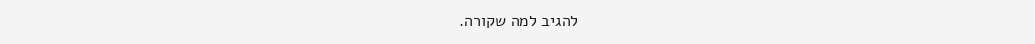להגיב למה שקורה.